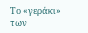Το «γεράκι» των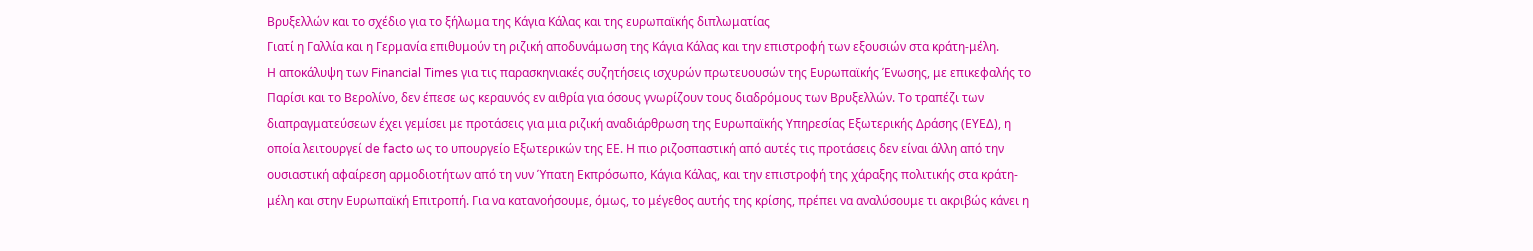Βρυξελλών και το σχέδιο για το ξήλωμα της Kάγια Κάλας και της ευρωπαϊκής διπλωματίας
Γιατί η Γαλλία και η Γερμανία επιθυμούν τη ριζική αποδυνάμωση της Κάγια Κάλας και την επιστροφή των εξουσιών στα κράτη-μέλη.
Η αποκάλυψη των Financial Times για τις παρασκηνιακές συζητήσεις ισχυρών πρωτευουσών της Ευρωπαϊκής Ένωσης, με επικεφαλής το Παρίσι και το Βερολίνο, δεν έπεσε ως κεραυνός εν αιθρία για όσους γνωρίζουν τους διαδρόμους των Βρυξελλών. Το τραπέζι των διαπραγματεύσεων έχει γεμίσει με προτάσεις για μια ριζική αναδιάρθρωση της Ευρωπαϊκής Υπηρεσίας Εξωτερικής Δράσης (ΕΥΕΔ), η οποία λειτουργεί de facto ως το υπουργείο Εξωτερικών της ΕΕ. Η πιο ριζοσπαστική από αυτές τις προτάσεις δεν είναι άλλη από την ουσιαστική αφαίρεση αρμοδιοτήτων από τη νυν Ύπατη Εκπρόσωπο, Κάγια Κάλας, και την επιστροφή της χάραξης πολιτικής στα κράτη-μέλη και στην Ευρωπαϊκή Επιτροπή. Για να κατανοήσουμε, όμως, το μέγεθος αυτής της κρίσης, πρέπει να αναλύσουμε τι ακριβώς κάνει η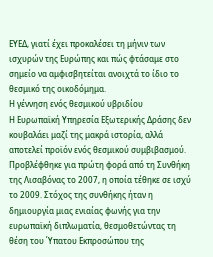ΕΥΕΔ, γιατί έχει προκαλέσει τη μήνιν των ισχυρών της Ευρώπης και πώς φτάσαμε στο σημείο να αμφισβητείται ανοιχτά το ίδιο το θεσμικό της οικοδόμημα.
Η γέννηση ενός θεσμικού υβριδίου
Η Ευρωπαϊκή Υπηρεσία Εξωτερικής Δράσης δεν κουβαλάει μαζί της μακρά ιστορία, αλλά αποτελεί προϊόν ενός θεσμικού συμβιβασμού. Προβλέφθηκε για πρώτη φορά από τη Συνθήκη της Λισαβόνας το 2007, η οποία τέθηκε σε ισχύ το 2009. Στόχος της συνθήκης ήταν η δημιουργία μιας ενιαίας φωνής για την ευρωπαϊκή διπλωματία, θεσμοθετώντας τη θέση του Ύπατου Εκπροσώπου της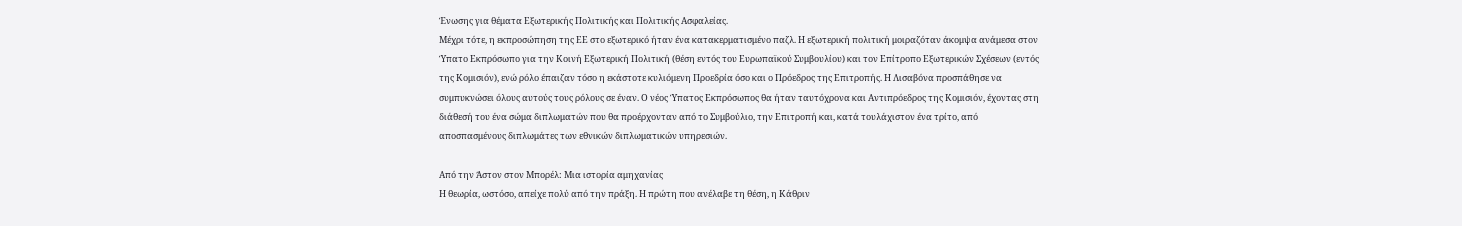Ένωσης για θέματα Εξωτερικής Πολιτικής και Πολιτικής Ασφαλείας.
Μέχρι τότε, η εκπροσώπηση της ΕΕ στο εξωτερικό ήταν ένα κατακερματισμένο παζλ. Η εξωτερική πολιτική μοιραζόταν άκομψα ανάμεσα στον Ύπατο Εκπρόσωπο για την Κοινή Εξωτερική Πολιτική (θέση εντός του Ευρωπαϊκού Συμβουλίου) και τον Επίτροπο Εξωτερικών Σχέσεων (εντός της Κομισιόν), ενώ ρόλο έπαιζαν τόσο η εκάστοτε κυλιόμενη Προεδρία όσο και ο Πρόεδρος της Επιτροπής. Η Λισαβόνα προσπάθησε να συμπυκνώσει όλους αυτούς τους ρόλους σε έναν. Ο νέος Ύπατος Εκπρόσωπος θα ήταν ταυτόχρονα και Αντιπρόεδρος της Κομισιόν, έχοντας στη διάθεσή του ένα σώμα διπλωματών που θα προέρχονταν από το Συμβούλιο, την Επιτροπή και, κατά τουλάχιστον ένα τρίτο, από αποσπασμένους διπλωμάτες των εθνικών διπλωματικών υπηρεσιών.

Από την Άστον στον Μπορέλ: Μια ιστορία αμηχανίας
Η θεωρία, ωστόσο, απείχε πολύ από την πράξη. Η πρώτη που ανέλαβε τη θέση, η Κάθριν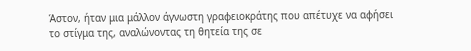Άστον, ήταν μια μάλλον άγνωστη γραφειοκράτης που απέτυχε να αφήσει το στίγμα της, αναλώνοντας τη θητεία της σε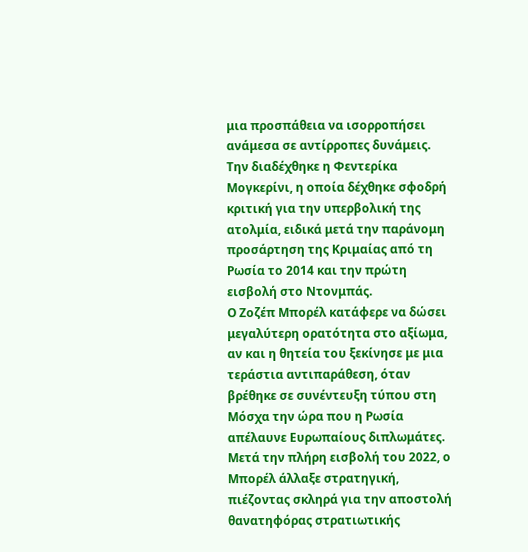μια προσπάθεια να ισορροπήσει ανάμεσα σε αντίρροπες δυνάμεις. Την διαδέχθηκε η Φεντερίκα Μογκερίνι, η οποία δέχθηκε σφοδρή κριτική για την υπερβολική της ατολμία, ειδικά μετά την παράνομη προσάρτηση της Κριμαίας από τη Ρωσία το 2014 και την πρώτη εισβολή στο Ντονμπάς.
Ο Ζοζέπ Μπορέλ κατάφερε να δώσει μεγαλύτερη ορατότητα στο αξίωμα, αν και η θητεία του ξεκίνησε με μια τεράστια αντιπαράθεση, όταν βρέθηκε σε συνέντευξη τύπου στη Μόσχα την ώρα που η Ρωσία απέλαυνε Ευρωπαίους διπλωμάτες. Μετά την πλήρη εισβολή του 2022, ο Μπορέλ άλλαξε στρατηγική, πιέζοντας σκληρά για την αποστολή θανατηφόρας στρατιωτικής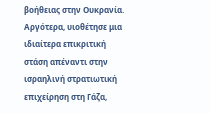βοήθειας στην Ουκρανία. Αργότερα, υιοθέτησε μια ιδιαίτερα επικριτική στάση απέναντι στην ισραηλινή στρατιωτική επιχείρηση στη Γάζα,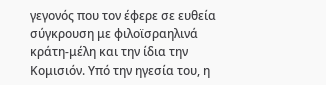γεγονός που τον έφερε σε ευθεία σύγκρουση με φιλοϊσραηλινά κράτη-μέλη και την ίδια την Κομισιόν. Υπό την ηγεσία του, η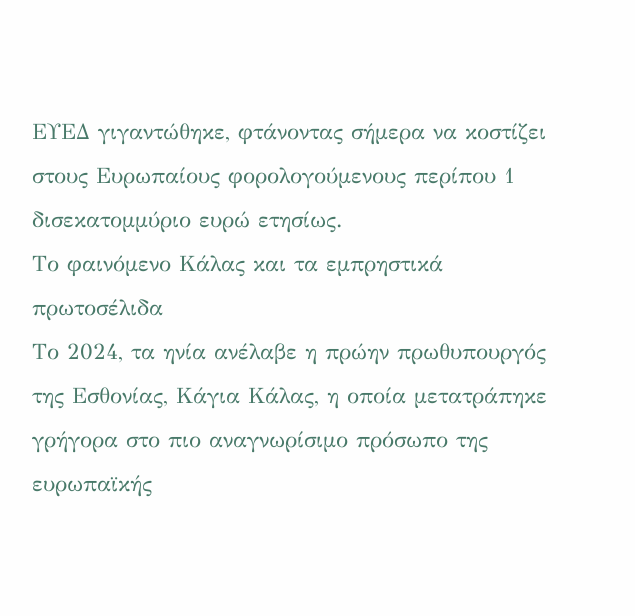ΕΥΕΔ γιγαντώθηκε, φτάνοντας σήμερα να κοστίζει στους Ευρωπαίους φορολογούμενους περίπου 1 δισεκατομμύριο ευρώ ετησίως.
Το φαινόμενο Κάλας και τα εμπρηστικά πρωτοσέλιδα
Το 2024, τα ηνία ανέλαβε η πρώην πρωθυπουργός της Εσθονίας, Κάγια Κάλας, η οποία μετατράπηκε γρήγορα στο πιο αναγνωρίσιμο πρόσωπο της ευρωπαϊκής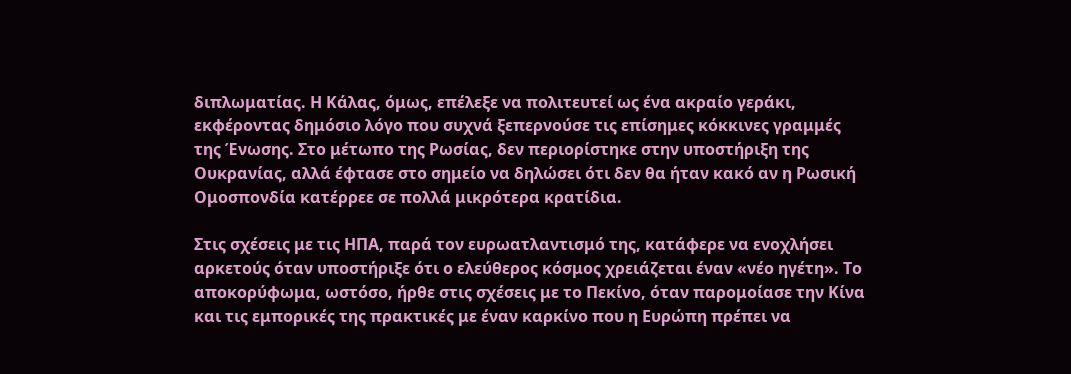διπλωματίας. Η Κάλας, όμως, επέλεξε να πολιτευτεί ως ένα ακραίο γεράκι, εκφέροντας δημόσιο λόγο που συχνά ξεπερνούσε τις επίσημες κόκκινες γραμμές της Ένωσης. Στο μέτωπο της Ρωσίας, δεν περιορίστηκε στην υποστήριξη της Ουκρανίας, αλλά έφτασε στο σημείο να δηλώσει ότι δεν θα ήταν κακό αν η Ρωσική Ομοσπονδία κατέρρεε σε πολλά μικρότερα κρατίδια.

Στις σχέσεις με τις ΗΠΑ, παρά τον ευρωατλαντισμό της, κατάφερε να ενοχλήσει αρκετούς όταν υποστήριξε ότι ο ελεύθερος κόσμος χρειάζεται έναν «νέο ηγέτη». Το αποκορύφωμα, ωστόσο, ήρθε στις σχέσεις με το Πεκίνο, όταν παρομοίασε την Κίνα και τις εμπορικές της πρακτικές με έναν καρκίνο που η Ευρώπη πρέπει να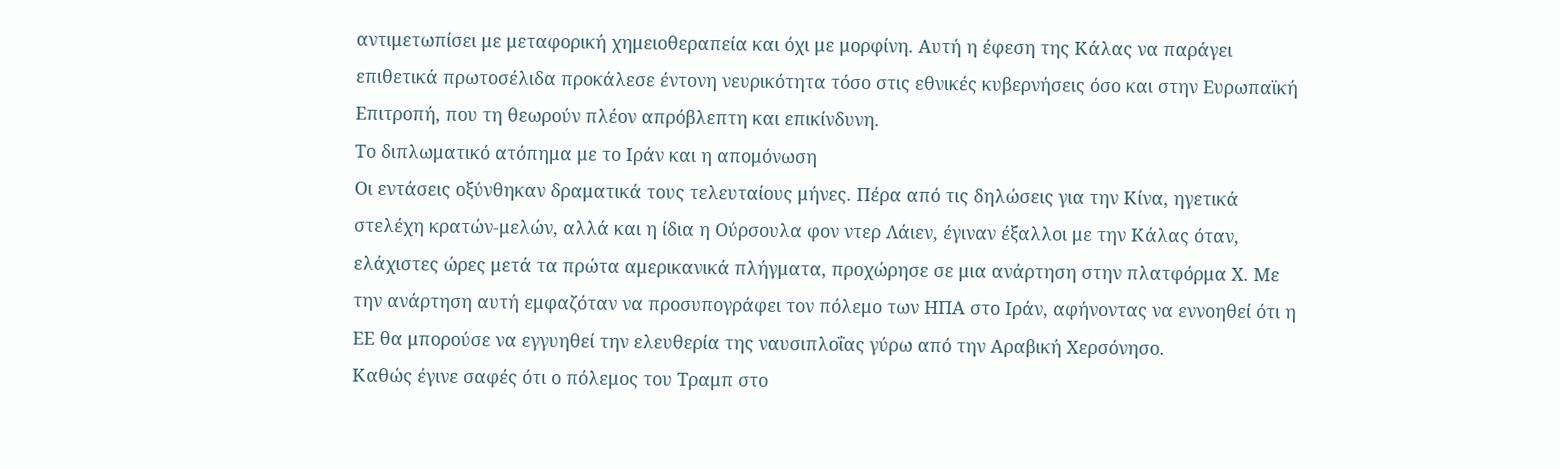αντιμετωπίσει με μεταφορική χημειοθεραπεία και όχι με μορφίνη. Αυτή η έφεση της Κάλας να παράγει επιθετικά πρωτοσέλιδα προκάλεσε έντονη νευρικότητα τόσο στις εθνικές κυβερνήσεις όσο και στην Ευρωπαϊκή Επιτροπή, που τη θεωρούν πλέον απρόβλεπτη και επικίνδυνη.
Το διπλωματικό ατόπημα με το Ιράν και η απομόνωση
Οι εντάσεις οξύνθηκαν δραματικά τους τελευταίους μήνες. Πέρα από τις δηλώσεις για την Κίνα, ηγετικά στελέχη κρατών-μελών, αλλά και η ίδια η Ούρσουλα φον ντερ Λάιεν, έγιναν έξαλλοι με την Κάλας όταν, ελάχιστες ώρες μετά τα πρώτα αμερικανικά πλήγματα, προχώρησε σε μια ανάρτηση στην πλατφόρμα Χ. Με την ανάρτηση αυτή εμφαζόταν να προσυπογράφει τον πόλεμο των ΗΠΑ στο Ιράν, αφήνοντας να εννοηθεί ότι η ΕΕ θα μπορούσε να εγγυηθεί την ελευθερία της ναυσιπλοΐας γύρω από την Αραβική Χερσόνησο.
Καθώς έγινε σαφές ότι ο πόλεμος του Τραμπ στο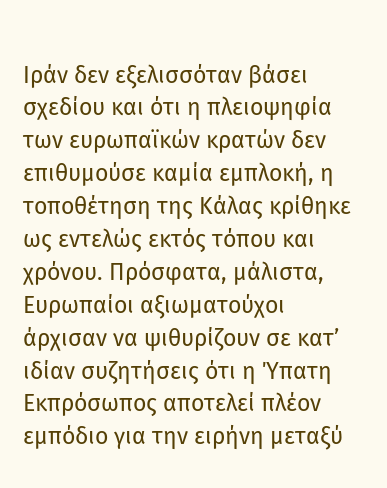Ιράν δεν εξελισσόταν βάσει σχεδίου και ότι η πλειοψηφία των ευρωπαϊκών κρατών δεν επιθυμούσε καμία εμπλοκή, η τοποθέτηση της Κάλας κρίθηκε ως εντελώς εκτός τόπου και χρόνου. Πρόσφατα, μάλιστα, Ευρωπαίοι αξιωματούχοι άρχισαν να ψιθυρίζουν σε κατ’ ιδίαν συζητήσεις ότι η Ύπατη Εκπρόσωπος αποτελεί πλέον εμπόδιο για την ειρήνη μεταξύ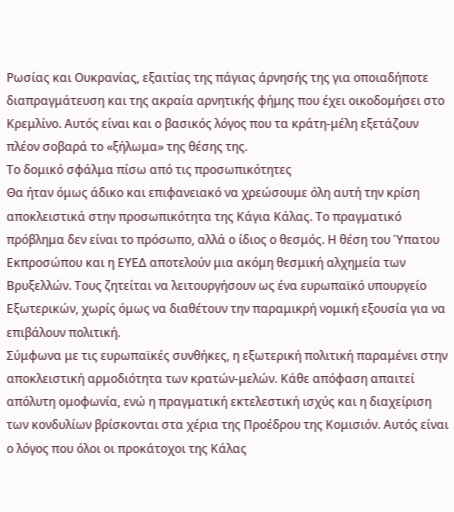Ρωσίας και Ουκρανίας, εξαιτίας της πάγιας άρνησής της για οποιαδήποτε διαπραγμάτευση και της ακραία αρνητικής φήμης που έχει οικοδομήσει στο Κρεμλίνο. Αυτός είναι και ο βασικός λόγος που τα κράτη-μέλη εξετάζουν πλέον σοβαρά το «ξήλωμα» της θέσης της.
Το δομικό σφάλμα πίσω από τις προσωπικότητες
Θα ήταν όμως άδικο και επιφανειακό να χρεώσουμε όλη αυτή την κρίση αποκλειστικά στην προσωπικότητα της Κάγια Κάλας. Το πραγματικό πρόβλημα δεν είναι το πρόσωπο, αλλά ο ίδιος ο θεσμός. Η θέση του Ύπατου Εκπροσώπου και η ΕΥΕΔ αποτελούν μια ακόμη θεσμική αλχημεία των Βρυξελλών. Τους ζητείται να λειτουργήσουν ως ένα ευρωπαϊκό υπουργείο Εξωτερικών, χωρίς όμως να διαθέτουν την παραμικρή νομική εξουσία για να επιβάλουν πολιτική.
Σύμφωνα με τις ευρωπαϊκές συνθήκες, η εξωτερική πολιτική παραμένει στην αποκλειστική αρμοδιότητα των κρατών-μελών. Κάθε απόφαση απαιτεί απόλυτη ομοφωνία, ενώ η πραγματική εκτελεστική ισχύς και η διαχείριση των κονδυλίων βρίσκονται στα χέρια της Προέδρου της Κομισιόν. Αυτός είναι ο λόγος που όλοι οι προκάτοχοι της Κάλας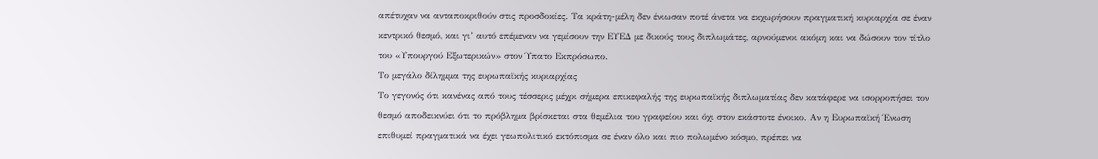απέτυχαν να ανταποκριθούν στις προσδοκίες. Τα κράτη-μέλη δεν ένιωσαν ποτέ άνετα να εκχωρήσουν πραγματική κυριαρχία σε έναν κεντρικό θεσμό, και γι’ αυτό επέμεναν να γεμίσουν την ΕΥΕΔ με δικούς τους διπλωμάτες, αρνούμενοι ακόμη και να δώσουν τον τίτλο του «Υπουργού Εξωτερικών» στον Ύπατο Εκπρόσωπο.
Το μεγάλο δίλημμα της ευρωπαϊκής κυριαρχίας
Το γεγονός ότι κανένας από τους τέσσερις μέχρι σήμερα επικεφαλής της ευρωπαϊκής διπλωματίας δεν κατάφερε να ισορροπήσει τον θεσμό αποδεικνύει ότι το πρόβλημα βρίσκεται στα θεμέλια του γραφείου και όχι στον εκάστοτε ένοικο. Αν η Ευρωπαϊκή Ένωση επιθυμεί πραγματικά να έχει γεωπολιτικό εκτόπισμα σε έναν όλο και πιο πολωμένο κόσμο, πρέπει να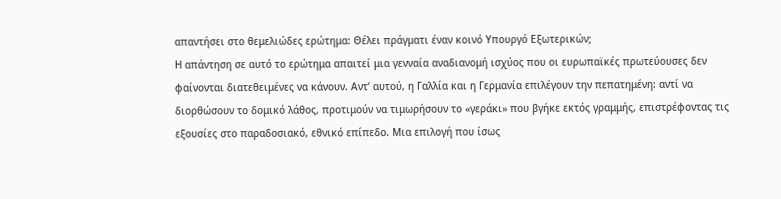απαντήσει στο θεμελιώδες ερώτημα: Θέλει πράγματι έναν κοινό Υπουργό Εξωτερικών;
Η απάντηση σε αυτό το ερώτημα απαιτεί μια γενναία αναδιανομή ισχύος που οι ευρωπαϊκές πρωτεύουσες δεν φαίνονται διατεθειμένες να κάνουν. Αντ’ αυτού, η Γαλλία και η Γερμανία επιλέγουν την πεπατημένη: αντί να διορθώσουν το δομικό λάθος, προτιμούν να τιμωρήσουν το «γεράκι» που βγήκε εκτός γραμμής, επιστρέφοντας τις εξουσίες στο παραδοσιακό, εθνικό επίπεδο. Μια επιλογή που ίσως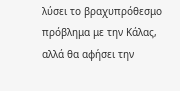λύσει το βραχυπρόθεσμο πρόβλημα με την Κάλας, αλλά θα αφήσει την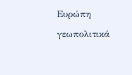Ευρώπη γεωπολιτικά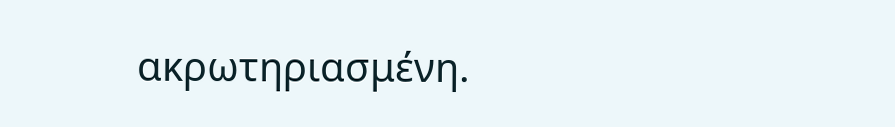ακρωτηριασμένη.